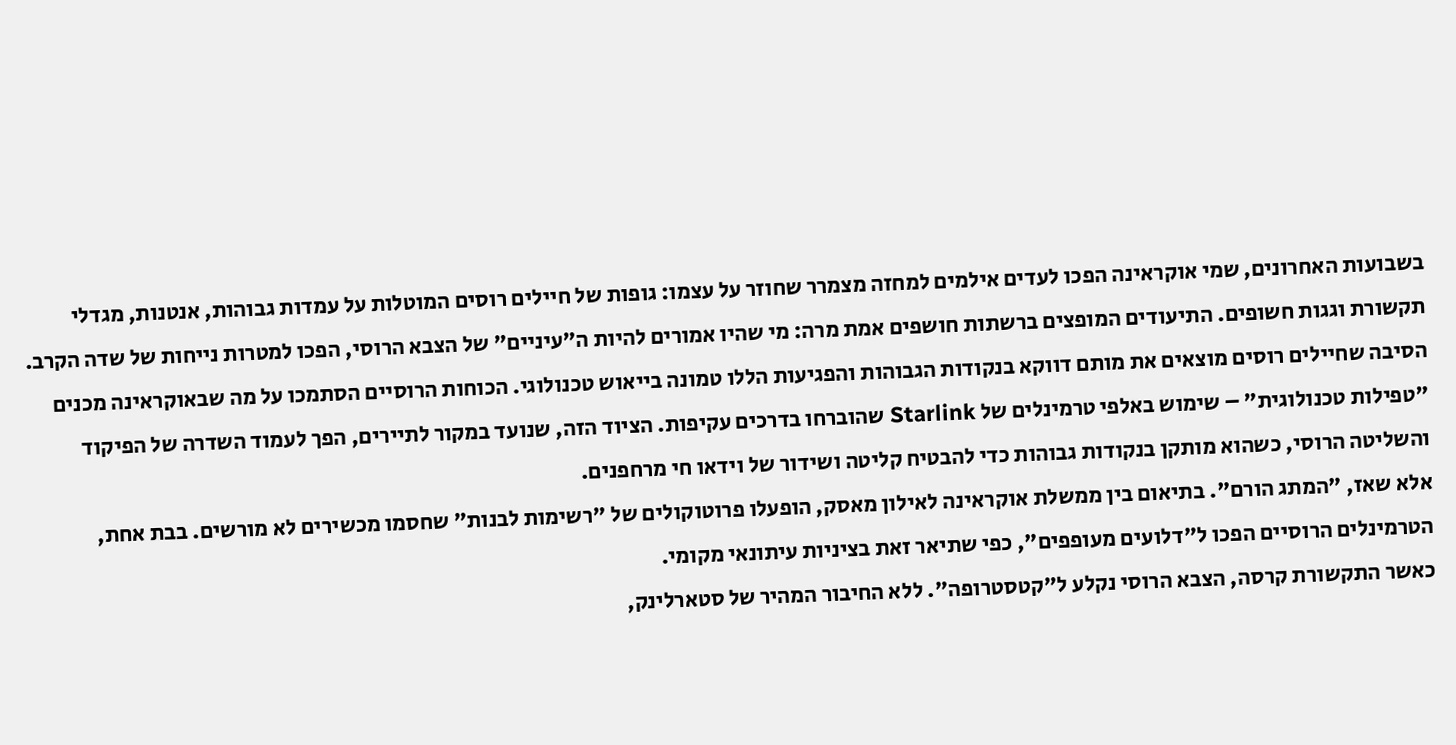בשבועות האחרונים, שמי אוקראינה הפכו לעדים אילמים למחזה מצמרר שחוזר על עצמו: גופות של חיילים רוסים המוטלות על עמדות גבוהות, אנטנות, מגדלי תקשורת וגגות חשופים. התיעודים המופצים ברשתות חושפים אמת מרה: מי שהיו אמורים להיות ה"עיניים" של הצבא הרוסי, הפכו למטרות נייחות של שדה הקרב.
הסיבה שחיילים רוסים מוצאים את מותם דווקא בנקודות הגבוהות והפגיעות הללו טמונה בייאוש טכנולוגי. הכוחות הרוסיים הסתמכו על מה שבאוקראינה מכנים "טפילות טכנולוגית" – שימוש באלפי טרמינלים של Starlink שהוברחו בדרכים עקיפות. הציוד הזה, שנועד במקור לתיירים, הפך לעמוד השדרה של הפיקוד והשליטה הרוסי, כשהוא מותקן בנקודות גבוהות כדי להבטיח קליטה ושידור של וידאו חי מרחפנים.
אלא שאז, "המתג הורם". בתיאום בין ממשלת אוקראינה לאילון מאסק, הופעלו פרוטוקולים של "רשימות לבנות" שחסמו מכשירים לא מורשים. בבת אחת, הטרמינלים הרוסיים הפכו ל"דלועים מעופפים", כפי שתיאר זאת בציניות עיתונאי מקומי.
כאשר התקשורת קרסה, הצבא הרוסי נקלע ל"קטסטרופה". ללא החיבור המהיר של סטארלינק,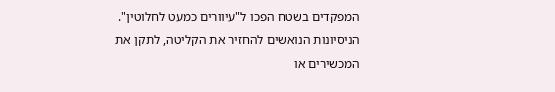המפקדים בשטח הפכו ל"עיוורים כמעט לחלוטין". הניסיונות הנואשים להחזיר את הקליטה, לתקן את המכשירים או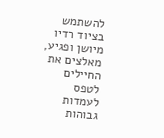להשתמש בציוד רדיו מיושן ופגיע, מאלצים את החיילים לטפס לעמדות גבוהות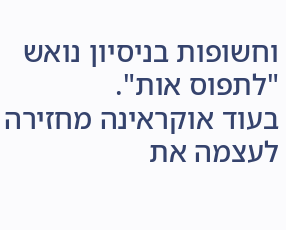וחשופות בניסיון נואש "לתפוס אות".
בעוד אוקראינה מחזירה לעצמה את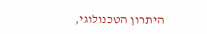היתרון הטכנולוגי,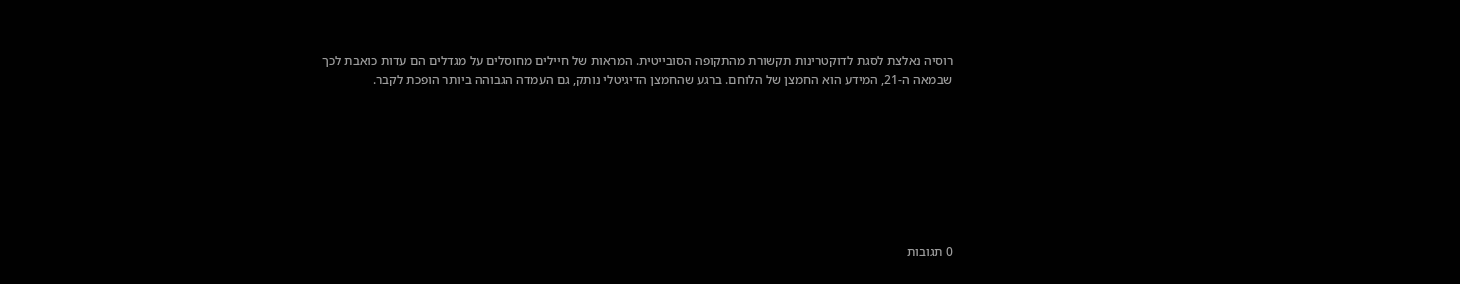רוסיה נאלצת לסגת לדוקטרינות תקשורת מהתקופה הסובייטית. המראות של חיילים מחוסלים על מגדלים הם עדות כואבת לכך שבמאה ה-21, המידע הוא החמצן של הלוחם. ברגע שהחמצן הדיגיטלי נותק, גם העמדה הגבוהה ביותר הופכת לקבר.








0 תגובות